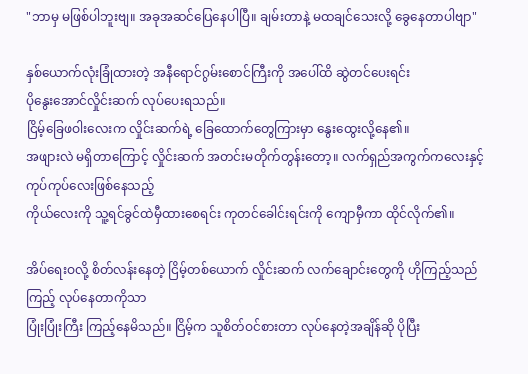"ဘာမှ မဖြစ်ပါဘူးဗျ။ အခုအဆင်ပြေနေပါပြီ။ ချမ်းတာနဲ့ မထချင်သေးလို့ ခွေနေတာပါဗျာ"

နှစ်ယောက်လုံးခြုံထားတဲ့ အနီရောင်ဂွမ်းစောင်ကြီးကို အပေါ်ထိ ဆွဲတင်ပေးရင်း
ပိုနွေးအောင်လှိုင်းဆက် လုပ်ပေးရသည်။
ငြိမ့်ခြေဖဝါးလေးက လှိုင်းဆက်ရဲ့ ခြေထောက်တွေကြားမှာ နွေးထွေးလို့နေ၏။
အဖျားလဲ မရှိတာကြောင့် လှိုင်းဆက် အတင်းမတိုက်တွန်းတော့။ လက်ရှည်အကွက်ကလေးနှင့် ကုပ်ကုပ်လေးဖြစ်နေသည့်
ကိုယ်လေးကို သူ့ရင်ခွင်ထဲမှီထားစေရင်း ကုတင်ခေါင်းရင်းကို ကျောမှီကာ ထိုင်လိုက်၏။

အိပ်ရေးဝလို့ စိတ်လန်းနေတဲ့ ငြိမ့်တစ်ယောက် လှိုင်းဆက် လက်ချောင်းတွေကို ဟိုကြည့်သည်ကြည့် လုပ်နေတာကိုသာ
ပြုံးပြုံးကြီး ကြည့်နေမိသည်။ ငြိမ့်က သူစိတ်ဝင်စားတာ လုပ်နေတဲ့အချိန်ဆို ပိုပြီး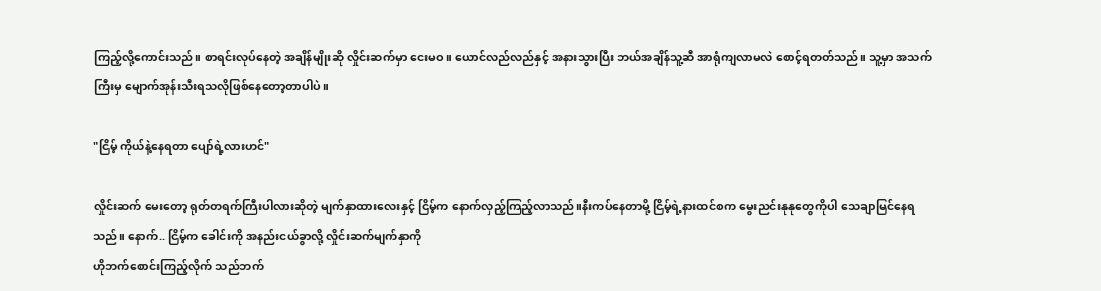ကြည့်လို့ကောင်းသည်။ စာရင်းလုပ်နေတဲ့ အချိန်မျိုးဆို လှိုင်းဆက်မှာ ငေးမဝ။ ယောင်လည်လည်နှင့် အနားသွားပြီး ဘယ်အချိန်သူ့ဆီ အာရုံကျလာမလဲ စောင့်ရတတ်သည်။ သူ့မှာ အသက်ကြီးမှ မျောက်အုန်းသီးရသလိုဖြစ်နေတော့တာပါပဲ။

"ငြိမ့် ကိုယ်နဲ့နေရတာ ပျော်ရဲ့လားဟင်"

လှိုင်းဆက် မေးတော့ ရုတ်တရက်ကြီးပါလားဆိုတဲ့ မျက်နှာထားလေးနှင့် ငြိမ့်က နောက်လှည့်ကြည့်လာသည်။နီးကပ်နေတာမို့ ငြိမ့်ရဲ့နားထင်စက မွေးညင်းနုနုတွေကိုပါ သေချာမြင်နေရသည်။ နောက်.. ငြိမ့်က ခေါင်းကို အနည်းငယ်ခွာလို့ လှိုင်းဆက်မျက်နှာကို
ဟိုဘက်စောင်းကြည့်လိုက် သည်ဘက်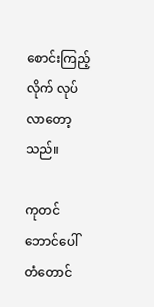စောင်းကြည့်လိုက် လုပ်လာတော့သည်။

ကုတင်ဘောင်ပေါ် တံတောင်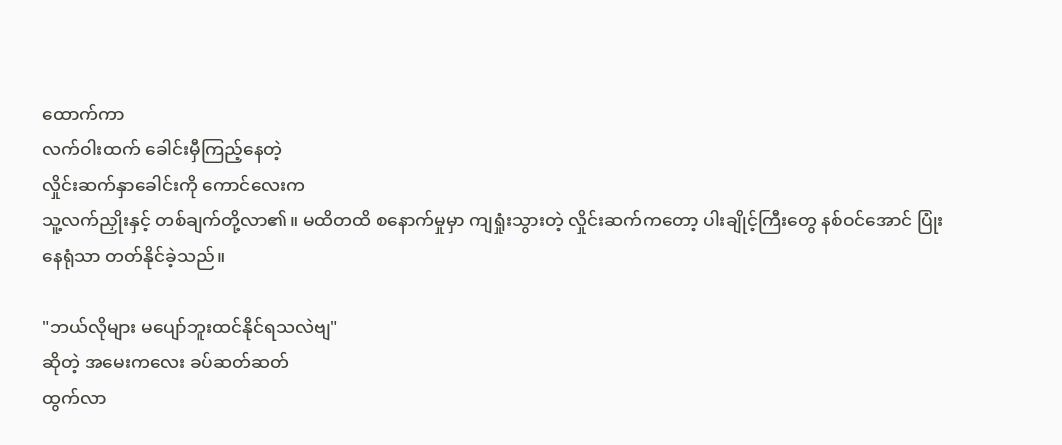ထောက်ကာ
လက်ဝါးထက် ခေါင်းမှီကြည့်နေတဲ့
လှိုင်းဆက်နှာ‌ခေါင်းကို ကောင်လေးက
သူ့လက်ညှိုးနှင့် တစ်ချက်တို့လာ၏။ မထိတထိ စနောက်မှုမှာ ကျရှုံးသွားတဲ့ လှိုင်းဆက်ကတော့ ပါးချိုင့်ကြီးတွေ နစ်ဝင်အောင် ပြုံးနေရုံသာ တတ်နိုင်ခဲ့သည်။

"ဘယ်လိုများ မပျော်ဘူးထင်နိုင်ရသလဲဗျ"
ဆိုတဲ့ အမေးကလေး ခပ်ဆတ်ဆတ်
ထွက်လာ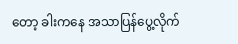တော့ ခါးကနေ အသာပြန်ပွေ့လိုက်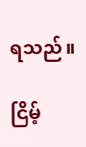ရသည်။

ငြိမ့်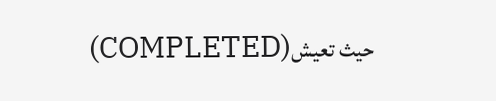(COMPLETED)حيث تعيش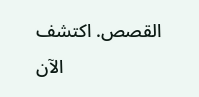القصص. اكتشف الآن